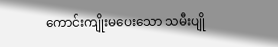ကောင်းကျိုးမပေးသော သမီးပျို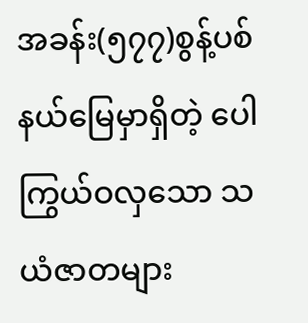အခန်း(၅၇၇)စွန့်ပစ်နယ်မြေမှာရှိတဲ့ ပေါကြွယ်ဝလှသော သယံဇာတများ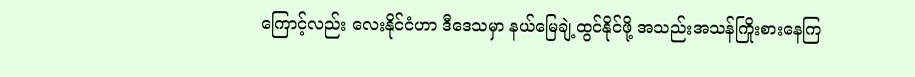ကြောင့်လည်း လေးနိုင်ငံဟာ ဒီဒေသမှာ နယ်မြေချဲ့ထွင်နိုင်ဖို့ အသည်းအသန်ကြိုးစားနေကြ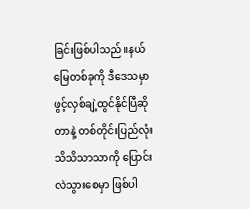ခြင်းဖြစ်ပါသည်။နယ်မြေတစ်ခုကို ဒီဒေသမှာ ဖွင့်လှစ်ချဲ့ထွင်နိုင်ပြီဆိုတာနဲ့ တစ်တိုင်းပြည်လုံး သိသိသာသာကို ပြောင်းလဲသွားစေမှာ ဖြစ်ပါ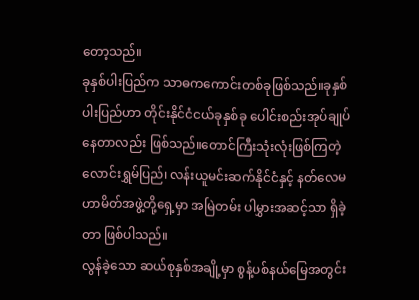တော့သည်။
ခုနှစ်ပါးပြည်က သာဓကကောင်းတစ်ခုဖြစ်သည်။ခုနှစ်ပါးပြည်ဟာ တိုင်းနိုင်ငံငယ်ခုနှစ်ခု ပေါင်းစည်းအုပ်ချုပ်နေတာလည်း ဖြစ်သည်။တောင်ကြီးသုံးလုံးဖြစ်ကြတဲ့ လောင်းရွှမ်ပြည်၊ လန်းယူမင်းဆက်နိုင်ငံနှင့် နတ်လေမဟာမိတ်အဖွဲ့တို့ရှေ့မှာ အမြဲတမ်း ပါမွှားအဆင့်သာ ရှိခဲ့တာ ဖြစ်ပါသည်။
လွန်ခဲ့သော ဆယ်စုနှစ်အချို့မှာ စွန့်ပစ်နယ်မြေအတွင်း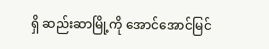ရှိ ဆည်းဆာမြို့ကို အောင်အောင်မြင်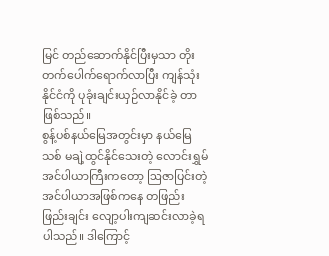မြင် တည်ဆောက်နိုင်ပြီးမှသာ တိုးတက်ပေါက်ရောက်လာပြီး ကျန်သုံးနိုင်ငံကို ပုခုံးချင်းယှဉ်လာနိုင်ခဲ့ တာ ဖြစ်သည်။
စွန့်ပစ်နယ်မြေအတွင်းမှာ နယ်မြေသစ် မချဲ့ထွင်နိုင်သေးတဲ့ လောင်းရွှမ်အင်ပါယာကြီးကတော့ ဩဇာပြင်းတဲ့အင်ပါယာအဖြစ်ကနေ တဖြည်းဖြည်းချင်း လျော့ပါးကျဆင်းလာခဲ့ရပါသည်။ ဒါကြောင့်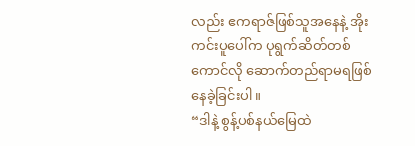လည်း ဧကရာဇ်ဖြစ်သူအနေနဲ့ အိုးကင်းပူပေါ်က ပုရွက်ဆိတ်တစ်ကောင်လို ဆောက်တည်ရာမရဖြစ်နေခဲ့ခြင်းပါ။
“ဒါနဲ့ စွန့်ပစ်နယ်မြေထဲ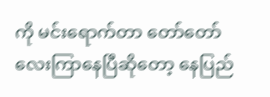ကို မင်းရောက်တာ တော်တော်လေးကြာနေပြီဆိုတော့ နေပြည်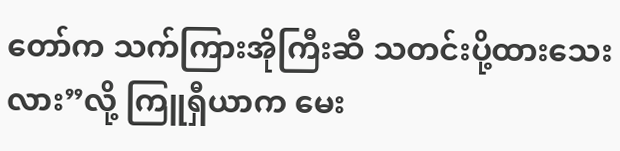တော်က သက်ကြားအိုကြီးဆီ သတင်းပို့ထားသေးလား”လို့ ကြူရှီယာက မေး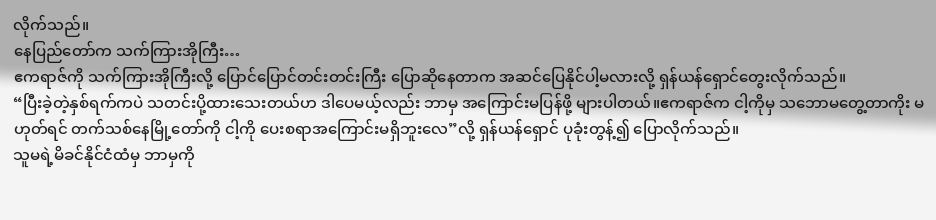လိုက်သည်။
နေပြည်တော်က သက်ကြားအိုကြီး…
ဧကရာဇ်ကို သက်ကြားအိုကြီးလို့ ပြောင်ပြောင်တင်းတင်းကြီး ပြောဆိုနေတာက အဆင်ပြေနိုင်ပါ့မလားလို့ ရှန်ယန်ရှောင်တွေးလိုက်သည်။
“ပြီးခဲ့တဲ့နှစ်ရက်ကပဲ သတင်းပို့ထားသေးတယ်ဟ ဒါပေမယ့်လည်း ဘာမှ အကြောင်းမပြန်ဖို့ များပါတယ်။ဧကရာဇ်က ငါ့ကိုမှ သဘောမတွေ့တာကိုး မဟုတ်ရင် တက်သစ်နေမြို့တော်ကို ငါ့ကို ပေးစရာအကြောင်းမရှိဘူးလေ”လို့ ရှန်ယန်ရှောင် ပုခုံးတွန့်၍ ပြောလိုက်သည်။
သူမရဲ့မိခင်နိုင်ငံထံမှ ဘာမှကို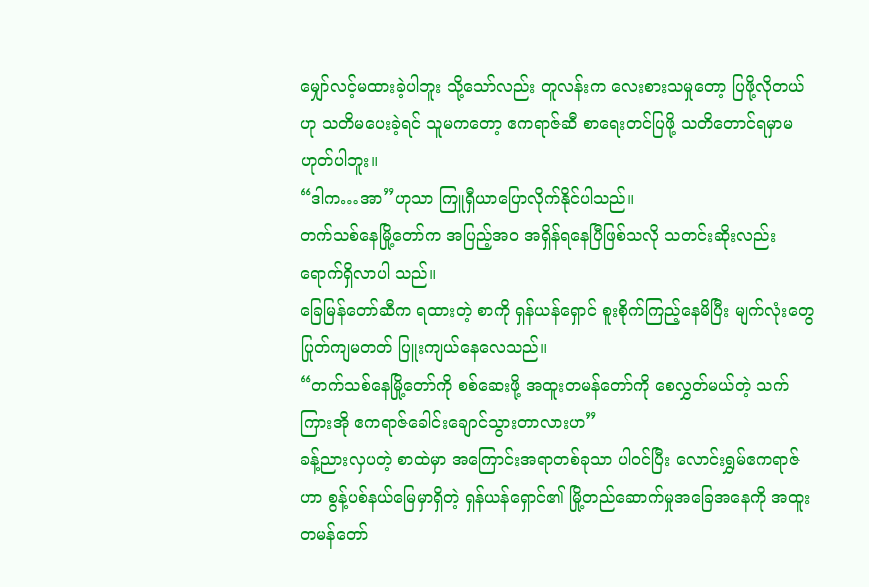မျှော်လင့်မထားခဲ့ပါဘူး သို့သော်လည်း တူလန်းက လေးစားသမှုတော့ ပြဖို့လိုတယ်ဟု သတိမပေးခဲ့ရင် သူမကတော့ ဧကရာဇ်ဆီ စာရေးတင်ပြဖို့ သတိတောင်ရမှာမဟုတ်ပါဘူး။
“ဒါက…အာ”ဟုသာ ကြူရှီယာပြောလိုက်နိုင်ပါသည်။
တက်သစ်နေမြို့တော်က အပြည့်အဝ အရှိန်ရနေပြီဖြစ်သလို သတင်းဆိုးလည်း ရောက်ရှိလာပါ သည်။
ခြေမြန်တော်ဆီက ရထားတဲ့ စာကို ရှန်ယန်ရှောင် စူးစိုက်ကြည့်နေမိပြီး မျက်လုံးတွေ ပြုတ်ကျမတတ် ပြူးကျယ်နေလေသည်။
“တက်သစ်နေမြို့တော်ကို စစ်ဆေးဖို့ အထူးတမန်တော်ကို စေလွှတ်မယ်တဲ့ သက်ကြားအို ဧကရာဇ်ခေါင်းချောင်သွားတာလားဟ”
ခန့်ညားလှပတဲ့ စာထဲမှာ အကြောင်းအရာတစ်ခုသာ ပါဝင်ပြီး လောင်းရွှမ်ဧကရာဇ်ဟာ စွန့်ပစ်နယ်မြေမှာရှိတဲ့ ရှန်ယန်ရှောင်၏ မြို့တည်ဆောက်မှုအခြေအနေကို အထူးတမန်တော်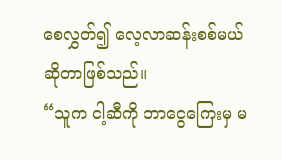စေလွှတ်၍ လေ့လာဆန်းစစ်မယ်ဆိုတာဖြစ်သည်။
“သူက ငါ့ဆီကို ဘာငွေကြေးမှ မ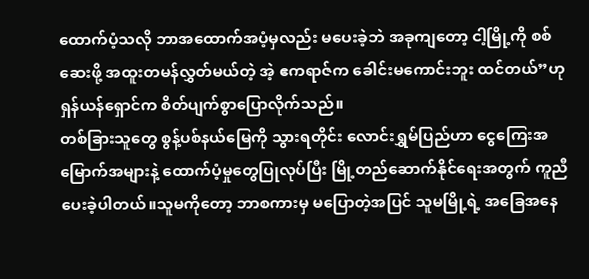ထောက်ပံ့သလို ဘာအထောက်အပံ့မှလည်း မပေးခဲ့ဘဲ အခုကျတော့ ငါ့မြို့ကို စစ်ဆေးဖို့ အထူးတမန်လွှတ်မယ်တဲ့ အဲ့ ဧကရာဇ်က ခေါင်းမကောင်းဘူး ထင်တယ်”ဟု ရှန်ယန်ရှောင်က စိတ်ပျက်စွာပြောလိုက်သည်။
တစ်ခြားသူတွေ စွန့်ပစ်နယ်မြေကို သွားရတိုင်း လောင်းရွှမ်ပြည်ဟာ ငွေကြေးအမြောက်အများနဲ့ ထောက်ပံ့မှုတွေပြုလုပ်ပြီး မြို့တည်ဆောက်နိုင်ရေးအတွက် ကူညီပေးခဲ့ပါတယ်။သူမကိုတော့ ဘာစကားမှ မပြောတဲ့အပြင် သူမမြို့ရဲ့ အခြေအနေ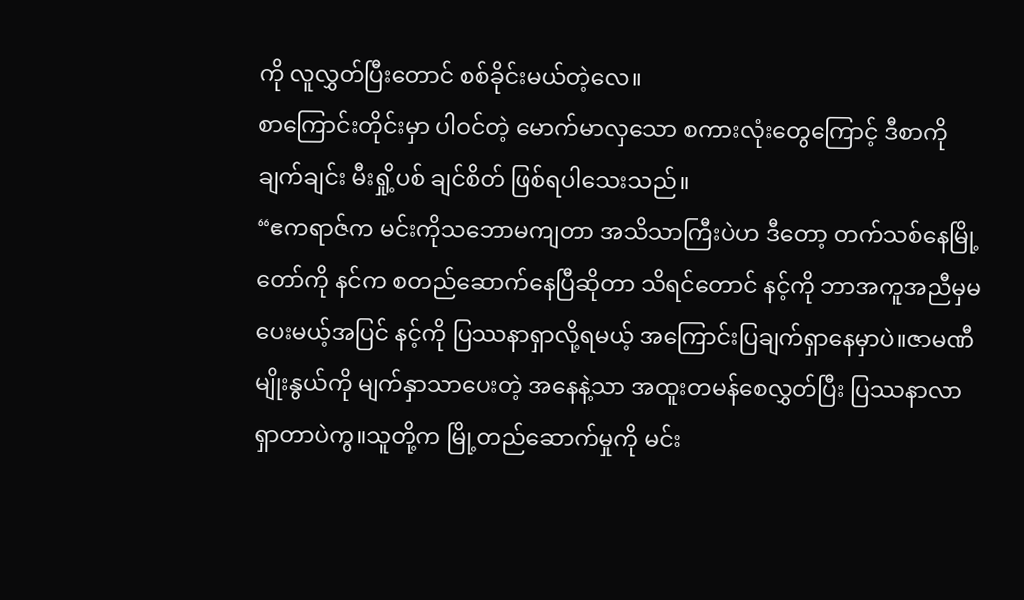ကို လူလွှတ်ပြီးတောင် စစ်ခိုင်းမယ်တဲ့လေ။
စာကြောင်းတိုင်းမှာ ပါဝင်တဲ့ မောက်မာလှသော စကားလုံးတွေကြောင့် ဒီစာကို ချက်ချင်း မီးရှို့ပစ် ချင်စိတ် ဖြစ်ရပါသေးသည်။
“ဧကရာဇ်က မင်းကိုသဘောမကျတာ အသိသာကြီးပဲဟ ဒီတော့ တက်သစ်နေမြို့တော်ကို နင်က စတည်ဆောက်နေပြီဆိုတာ သိရင်တောင် နင့်ကို ဘာအကူအညီမှမပေးမယ့်အပြင် နင့်ကို ပြဿနာရှာလို့ရမယ့် အကြောင်းပြချက်ရှာနေမှာပဲ။ဇာမဏီမျိုးနွယ်ကို မျက်နှာသာပေးတဲ့ အနေနဲ့သာ အထူးတမန်စေလွှတ်ပြီး ပြဿနာလာရှာတာပဲကွ။သူတို့က မြို့တည်ဆောက်မှုကို မင်း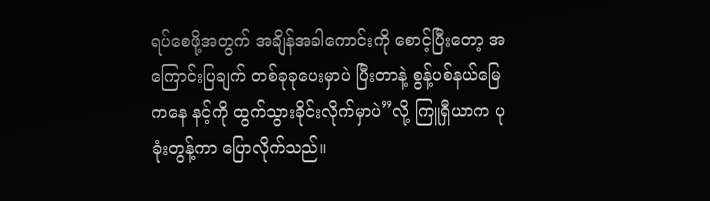ရပ်စေဖို့အတွက် အချိန်အခါကောင်းကို စောင့်ပြီးတော့ အကြောင်းပြချက် တစ်ခုခုပေးမှာပဲ ပြီးတာနဲ့ စွန့်ပစ်နယ်မြေကနေ နင့်ကို ထွက်သွားခိုင်းလိုက်မှာပဲ”လို့ ကြူရှီယာက ပုခုံးတွန့်ကာ ပြောလိုက်သည်။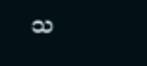သ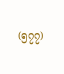(၅၇၇)